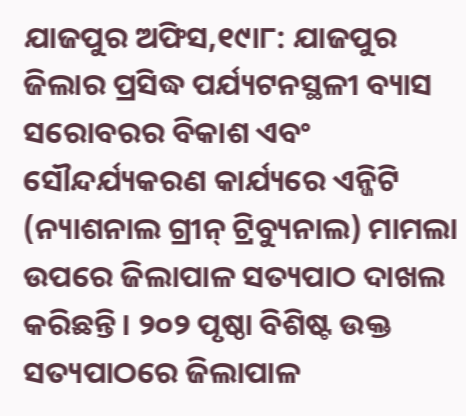ଯାଜପୁର ଅଫିସ,୧୯ା୮: ଯାଜପୁର ଜିଲାର ପ୍ରସିଦ୍ଧ ପର୍ଯ୍ୟଟନସ୍ଥଳୀ ବ୍ୟାସ ସରୋବରର ବିକାଶ ଏବଂ ସୌନ୍ଦର୍ଯ୍ୟକରଣ କାର୍ଯ୍ୟରେ ଏନ୍ଜିଟି (ନ୍ୟାଶନାଲ ଗ୍ରୀନ୍ ଟ୍ରିବ୍ୟୁନାଲ) ମାମଲା ଉପରେ ଜିଲାପାଳ ସତ୍ୟପାଠ ଦାଖଲ କରିଛନ୍ତି। ୨୦୨ ପୃଷ୍ଠା ବିଶିଷ୍ଟ ଉକ୍ତ ସତ୍ୟପାଠରେ ଜିଲାପାଳ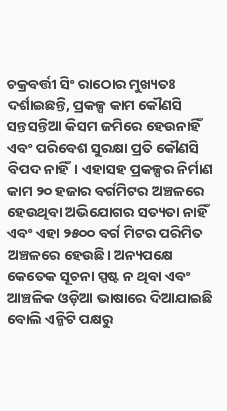ଚକ୍ରବର୍ତ୍ତୀ ସିଂ ରାଠୋର ମୁଖ୍ୟତଃ ଦର୍ଶାଇଛନ୍ତି, ପ୍ରକଳ୍ପ କାମ କୌଣସି ସନ୍ତସନ୍ତିଆ କିସମ ଜମିରେ ହେଉନାହିଁ ଏବଂ ପରିବେଶ ସୁରକ୍ଷା ପ୍ରତି କୌଣସି ବିପଦ ନାହିଁ। ଏହାସହ ପ୍ରକଳ୍ପର ନିର୍ମାଣ କାମ ୨୦ ହଜାର ବର୍ଗମିଟର ଅଞ୍ଚଳରେ ହେଉଥିବା ଅଭିଯୋଗର ସତ୍ୟତା ନାହିଁ ଏବଂ ଏହା ୨୫୦୦ ବର୍ଗ ମିଟର ପରିମିତ ଅଞ୍ଚଳରେ ହେଉଛି। ଅନ୍ୟପକ୍ଷେ କେତେକ ସୂଚନା ସ୍ପଷ୍ଟ ନ ଥିବା ଏବଂ ଆଞ୍ଚଳିକ ଓଡ଼ିଆ ଭାଷାରେ ଦିଆଯାଇଛି ବୋଲି ଏନ୍ଜିଟି ପକ୍ଷରୁ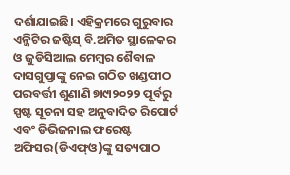ଦର୍ଶାଯାଇଛି। ଏହିକ୍ରମରେ ଗୁରୁବାର ଏନ୍ଜିଟିର ଜଷ୍ଟିସ୍ ବି.ଅମିତ ସ୍ଥାଳେକର ଓ ଜୁଡିସିଆଲ ମେମ୍ବର ଶୈବାଳ ଦାସଗୁପ୍ତାଙ୍କୁ ନେଇ ଗଠିତ ଖଣ୍ଡପୀଠ ପରବର୍ତ୍ତୀ ଶୁଣାଣି ୭ା୯ା୨୦୨୨ ପୂର୍ବରୁ ସ୍ପଷ୍ଟ ସୂଚନା ସହ ଅନୁବାଦିତ ରିପୋର୍ଟ ଏବଂ ଡିଭିଜନାଲ ଫରେଷ୍ଟ ଅଫିସର(ଡିଏଫ୍ଓ)ଙ୍କୁ ସତ୍ୟପାଠ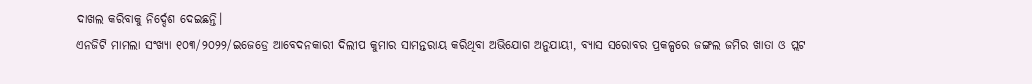ଦାଖଲ କରିବାକୁ ନିର୍ଦ୍ଦେଶ ଦେଇଛନ୍ତି।
ଏନଜିଟି ମାମଲା ସଂଖ୍ୟା ୧୦୩/୨୦୨୨/ଇଜେଡ୍ରେ ଆବେଦନକାରୀ ଦିଲୀପ କୁମାର ସାମନ୍ତରାୟ କରିଥିବା ଅଭିଯୋଗ ଅନୁଯାୟୀ, ବ୍ୟାସ ସରୋବର ପ୍ରକଳ୍ପରେ ଜଙ୍ଗଲ ଜମିର ଖାତା ଓ ପ୍ଲଟ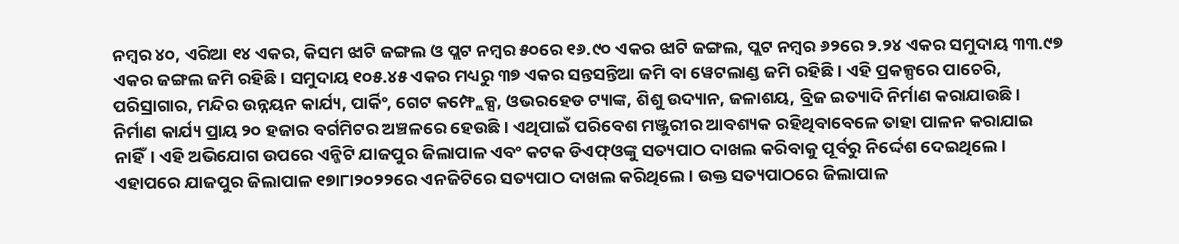ନମ୍ବର ୪୦, ଏରିଆ ୧୪ ଏକର, କିସମ ଝାଟି ଜଙ୍ଗଲ ଓ ପ୍ଲଟ ନମ୍ବର ୫୦ରେ ୧୬.୯୦ ଏକର ଝାଟି ଜଙ୍ଗଲ, ପ୍ଲଟ ନମ୍ବର ୬୨ରେ ୨.୨୪ ଏକର ସମୁଦାୟ ୩୩.୯୭ ଏକର ଜଙ୍ଗଲ ଜମି ରହିଛି। ସମୁଦାୟ ୧୦୫.୪୫ ଏକର ମଧ୍ୟରୁ ୩୭ ଏକର ସନ୍ତସନ୍ତିଆ ଜମି ବା ୱେଟଲାଣ୍ଡ ଜମି ରହିଛି। ଏହି ପ୍ରକଳ୍ପରେ ପାଚେରି, ପରିସ୍ରାଗାର, ମନ୍ଦିର ଉନ୍ନୟନ କାର୍ଯ୍ୟ, ପାର୍କିଂ, ଗେଟ କମ୍ଫ୍ଲେକ୍ସ, ଓଭରହେଡ ଟ୍ୟାଙ୍କ, ଶିଶୁ ଉଦ୍ୟାନ, ଜଳାଶୟ, ବ୍ରିଜ ଇତ୍ୟାଦି ନିର୍ମାଣ କରାଯାଉଛି। ନିର୍ମାଣ କାର୍ଯ୍ୟ ପ୍ରାୟ ୨୦ ହଜାର ବର୍ଗମିଟର ଅଞ୍ଚଳରେ ହେଉଛି। ଏଥିପାଇଁ ପରିବେଶ ମଞ୍ଜୁରୀର ଆବଶ୍ୟକ ରହିଥିବାବେଳେ ତାହା ପାଳନ କରାଯାଇ ନାହିଁ। ଏହି ଅଭିଯୋଗ ଉପରେ ଏନ୍ଜିଟି ଯାଜପୁର ଜିଲାପାଳ ଏବଂ କଟକ ଡିଏଫ୍ଓଙ୍କୁ ସତ୍ୟପାଠ ଦାଖଲ କରିବାକୁ ପୂର୍ବରୁ ନିର୍ଦ୍ଦେଶ ଦେଇଥିଲେ। ଏହାପରେ ଯାଜପୁର ଜିଲାପାଳ ୧୭ା୮ା୨୦୨୨ରେ ଏନଜିଟିରେ ସତ୍ୟପାଠ ଦାଖଲ କରିଥିଲେ। ଉକ୍ତ ସତ୍ୟପାଠରେ ଜିଲାପାଳ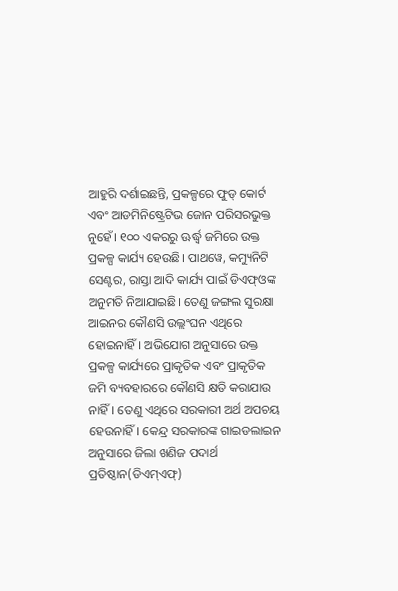ଆହୁରି ଦର୍ଶାଇଛନ୍ତି, ପ୍ରକଳ୍ପରେ ଫୁଡ୍ କୋର୍ଟ ଏବଂ ଆଡମିନିଷ୍ଟ୍ରେଟିଭ ଜୋନ ପରିସରଭୁକ୍ତ ନୁହେଁ। ୧୦୦ ଏକରରୁ ଊର୍ଦ୍ଧ୍ୱ ଜମିରେ ଉକ୍ତ ପ୍ରକଳ୍ପ କାର୍ଯ୍ୟ ହେଉଛି। ପାଥୱେ, କମ୍ୟୁନିଟି ସେଣ୍ଟର, ରାସ୍ତା ଆଦି କାର୍ଯ୍ୟ ପାଇଁ ଡିଏଫ୍ଓଙ୍କ ଅନୁମତି ନିଆଯାଇଛି। ତେଣୁ ଜଙ୍ଗଲ ସୁରକ୍ଷା ଆଇନର କୌଣସି ଉଲ୍ଲଂଘନ ଏଥିରେ ହୋଇନାହିଁ। ଅଭିଯୋଗ ଅନୁସାରେ ଉକ୍ତ ପ୍ରକଳ୍ପ କାର୍ଯ୍ୟରେ ପ୍ରାକୃତିକ ଏବଂ ପ୍ରାକୃତିକ ଜମି ବ୍ୟବହାରରେ କୌଣସି କ୍ଷତି କରାଯାଉ ନାହିଁ। ତେଣୁ ଏଥିରେ ସରକାରୀ ଅର୍ଥ ଅପଚୟ ହେଉନାହିଁ। କେନ୍ଦ୍ର ସରକାରଙ୍କ ଗାଇଡଲାଇନ ଅନୁସାରେ ଜିଲା ଖଣିଜ ପଦାର୍ଥ ପ୍ରତିଷ୍ଠାନ(ଡିଏମ୍ଏଫ୍)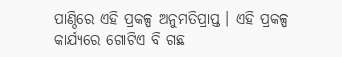ପାଣ୍ଠିରେ ଏହି ପ୍ରକଳ୍ପ ଅନୁମତିପ୍ରାପ୍ତ । ଏହି ପ୍ରକଳ୍ପ କାର୍ଯ୍ୟରେ ଗୋଟିଏ ବି ଗଛ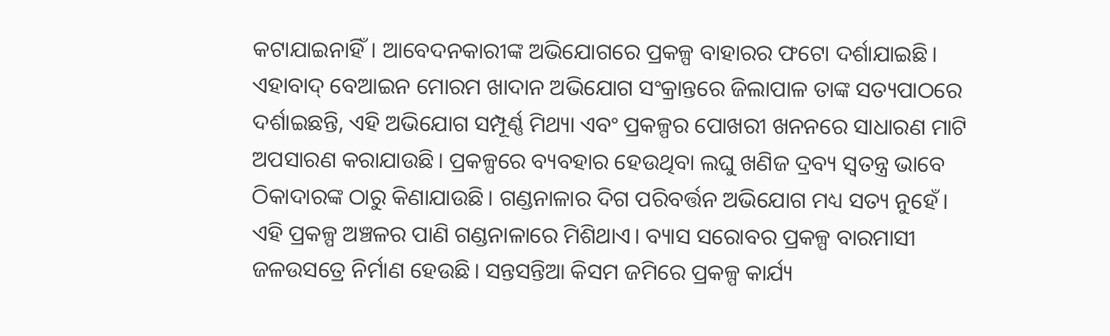କଟାଯାଇନାହିଁ। ଆବେଦନକାରୀଙ୍କ ଅଭିଯୋଗରେ ପ୍ରକଳ୍ପ ବାହାରର ଫଟୋ ଦର୍ଶାଯାଇଛି। ଏହାବାଦ୍ ବେଆଇନ ମୋରମ ଖାଦାନ ଅଭିଯୋଗ ସଂକ୍ରାନ୍ତରେ ଜିଲାପାଳ ତାଙ୍କ ସତ୍ୟପାଠରେ ଦର୍ଶାଇଛନ୍ତି, ଏହି ଅଭିଯୋଗ ସମ୍ପୂର୍ଣ୍ଣ ମିଥ୍ୟା ଏବଂ ପ୍ରକଳ୍ପର ପୋଖରୀ ଖନନରେ ସାଧାରଣ ମାଟି ଅପସାରଣ କରାଯାଉଛି। ପ୍ରକଳ୍ପରେ ବ୍ୟବହାର ହେଉଥିବା ଲଘୁ ଖଣିଜ ଦ୍ରବ୍ୟ ସ୍ବତନ୍ତ୍ର ଭାବେ ଠିକାଦାରଙ୍କ ଠାରୁ କିଣାଯାଉଛି। ଗଣ୍ଡନାଳାର ଦିଗ ପରିବର୍ତ୍ତନ ଅଭିଯୋଗ ମଧ୍ୟ ସତ୍ୟ ନୁହେଁ। ଏହି ପ୍ରକଳ୍ପ ଅଞ୍ଚଳର ପାଣି ଗଣ୍ଡନାଳାରେ ମିଶିଥାଏ। ବ୍ୟାସ ସରୋବର ପ୍ରକଳ୍ପ ବାରମାସୀ ଜଳଉସତ୍ରେ ନିର୍ମାଣ ହେଉଛି। ସନ୍ତସନ୍ତିଆ କିସମ ଜମିରେ ପ୍ରକଳ୍ପ କାର୍ଯ୍ୟ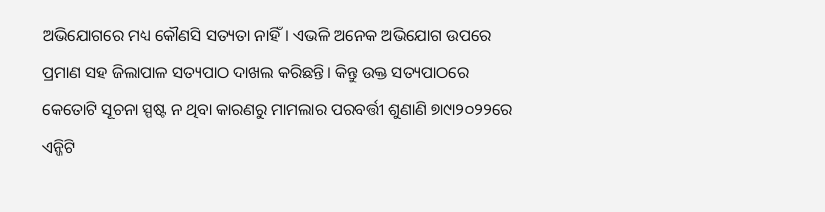ଅଭିଯୋଗରେ ମଧ୍ୟ କୌଣସି ସତ୍ୟତା ନାହିଁ। ଏଭଳି ଅନେକ ଅଭିଯୋଗ ଉପରେ ପ୍ରମାଣ ସହ ଜିଲାପାଳ ସତ୍ୟପାଠ ଦାଖଲ କରିଛନ୍ତି। କିନ୍ତୁ ଉକ୍ତ ସତ୍ୟପାଠରେ କେତୋଟି ସୂଚନା ସ୍ପଷ୍ଟ ନ ଥିବା କାରଣରୁ ମାମଲାର ପରବର୍ତ୍ତୀ ଶୁଣାଣି ୭ା୯ା୨୦୨୨ରେ ଏନ୍ଜିଟି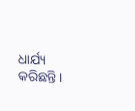ଧାର୍ଯ୍ୟ କରିଛନ୍ତି।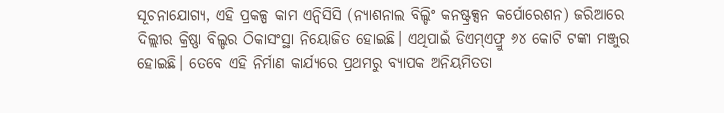ସୂଚନାଯୋଗ୍ୟ, ଏହି ପ୍ରକଳ୍ପ କାମ ଏନ୍ବିସିସି (ନ୍ୟାଶନାଲ ବିଲ୍ଡିଂ କନଷ୍ଟ୍ରକ୍ସନ କର୍ପୋରେଶନ) ଜରିଆରେ ଦିଲ୍ଲୀର କ୍ରିଷ୍ଣା ବିଲ୍ଡର ଠିକାସଂସ୍ଥା ନିୟୋଜିତ ହୋଇଛି। ଏଥିପାଇଁ ଡିଏମ୍ଏଫ୍ରୁ ୬୪ କୋଟି ଟଙ୍କା ମଞ୍ଜୁର ହୋଇଛି। ତେବେ ଏହି ନିର୍ମାଣ କାର୍ଯ୍ୟରେ ପ୍ରଥମରୁ ବ୍ୟାପକ ଅନିୟମିତତା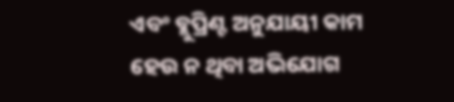ଏବଂ ବ୍ଲୁପ୍ରିଣ୍ଟ ଅନୁଯାୟୀ କାମ ହେଉ ନ ଥିବା ଅଭିଯୋଗ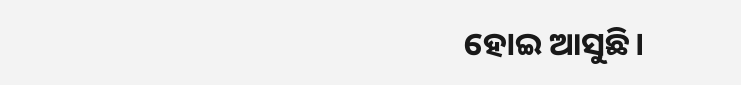ହୋଇ ଆସୁଛି।